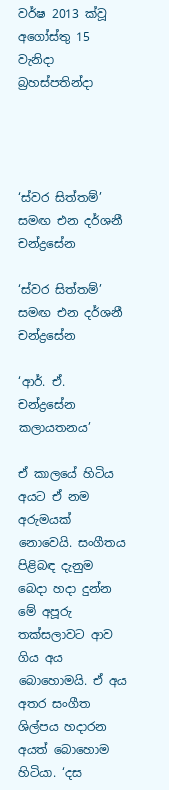වර්ෂ 2013 ක්වූ අගෝස්තු 15 වැනිදා බ්‍රහස්පතින්දා




‘ස්වර සිත්තම්’ සමඟ එන දර්ශනී චන්ද්‍රසේන

‘ස්වර සිත්තම්’ සමඟ එන දර්ශනී චන්ද්‍රසේන

‘ආර්. ඒ. චන්ද්‍රසේන කලායතනය’

ඒ කාලයේ හිටිය අයට ඒ නම අරුමයක් නොවෙයි. සංගීතය පිළිබඳ දැනුම බෙදා හදා දුන්න මේ අපූරු තක්සලාවට ආව ගිය අය බොහොමයි. ඒ අය අතර සංගීත ශිල්පය හදාරන අයත් බොහොම හිටියා. ‘දස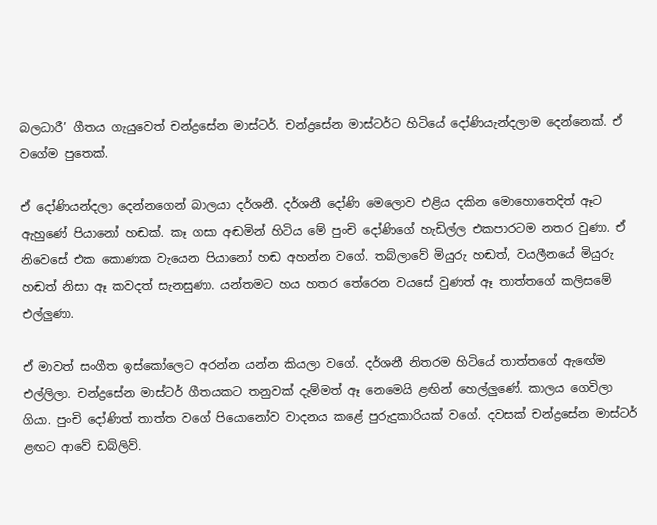බලධාරී’ ගීතය ගැයුවෙත් චන්ද්‍රසේන මාස්ටර්. චන්ද්‍රසේන මාස්ටර්ට හිටියේ දෝණියැන්දලාම දෙන්නෙක්. ඒ වගේම පුතෙක්.

ඒ දෝණියන්දලා දෙන්නගෙන් බාලයා දර්ශනී. දර්ශනී දෝණි මෙලොව එළිය දකින මොහොතෙදිත් ඈට ඇහුණේ පියානෝ හඬක්. කෑ ගසා අඬමින් හිටිය මේ පුංචි දෝණිගේ හැඩිල්ල එකපාරටම නතර වුණා. ඒ නිවෙසේ එක කොණක වැයෙන පියානෝ හඬ අහන්න වගේ. තබ්ලාවේ මියුරු හඬත්, වයලීනයේ මියුරු හඬත් නිසා ඈ කවදත් සැනසුණා. යන්තමට හය හතර තේරෙන වයසේ වුණත් ඈ තාත්තගේ කලිසමේ එල්ලුණා.

ඒ මාවත් සංගීත ඉස්කෝලෙට අරන්න යන්න කියලා වගේ. දර්ශනී නිතරම හිටියේ තාත්තගේ ඇඟේම එල්ලිලා. චන්ද්‍රසේන මාස්ටර් ගීතයකට තනුවක් දැම්මත් ඈ නෙමෙයි ළඟින් හෙල්ලුණේ. කාලය ගෙවිලා ගියා. පුංචි දෝණිත් තාත්ත වගේ පියොනෝව වාදනය කළේ පුරුදුකාරියක් වගේ. දවසක් චන්ද්‍රසේන මාස්ටර් ළඟට ආවේ ඩබ්ලිව්.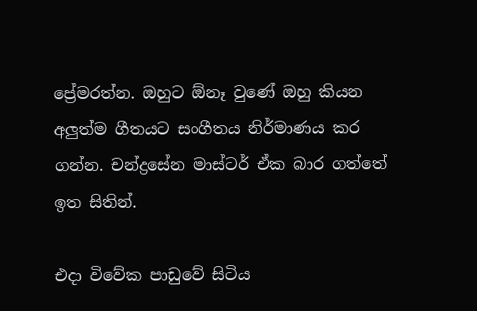ප්‍රේමරත්න. ඔහුට ඕනෑ වුණේ ඔහු කියන අලුත්ම ගීතයට සංගීතය නිර්මාණය කර ගන්න. චන්ද්‍රසේන මාස්ටර් ඒක බාර ගත්තේ ඉත සිතින්.

එදා විවේක පාඩුවේ සිටිය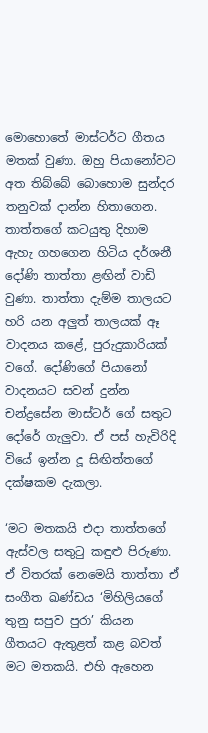මොහොතේ මාස්ටර්ට ගීතය මතක් වුණා. ඔහු පියානෝවට අත තිබ්බේ බොහොම සුන්දර තනුවක් දාන්න හිතාගෙන. තාත්තගේ කටයුතු දිහාම ඇහැ ගහගෙන හිටිය දර්ශනී දෝණි තාත්තා ළඟින් වාඩි වුණා. තාත්තා දැම්ම තාලයට හරි යන අලුත් තාලයක් ඈ වාදනය කළේ, පුරුදුකාරියක් වගේ. දෝණිගේ පියානෝ වාදනයට සවන් දුන්න චන්ද්‍රසේන මාස්ටර් ගේ සතුට දෝරේ ගැලුවා. ඒ පස් හැවිරිදි වියේ ඉන්න දූ සිඟිත්තගේ දක්ෂකම දැකලා.

‘මට මතකයි එදා තාත්තගේ ඇස්වල සතුටු කඳුළු පිරුණා. ඒ විතරක් නෙමෙයි තාත්තා ඒ සංගීත ඛණ්ඩය ‘මිහිලියගේ තුනු සපුව පුරා’ කියන ගීතයට ඇතුළත් කළ බවත් මට මතකයි. එහි ඇහෙන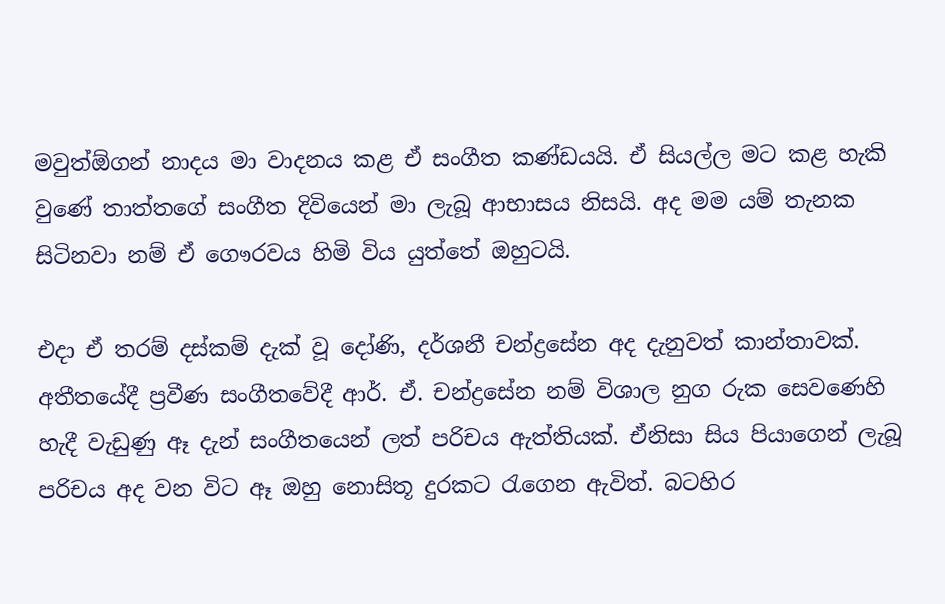මවුත්ඕගන් නාදය මා වාදනය කළ ඒ සංගීත කණ්ඩයයි. ඒ සියල්ල මට කළ හැකි වුණේ තාත්තගේ සංගීත දිවියෙන් මා ලැබූ ආභාසය නිසයි. අද මම යම් තැනක සිටිනවා නම් ඒ ගෞරවය හිමි විය යුත්තේ ඔහුටයි.

එදා ඒ තරම් දස්කම් දැක් වූ දෝණි, දර්ශනී චන්ද්‍රසේන අද දැනුවත් කාන්තාවක්. අතීතයේදී ප්‍රවීණ සංගීතවේදී ආර්. ඒ. චන්ද්‍රසේන නම් විශාල නුග රුක සෙවණෙහි හැදී වැඩුණු ඈ දැන් සංගීතයෙන් ලත් පරිචය ඇත්තියක්. ඒනිසා සිය පියාගෙන් ලැබූ පරිචය අද වන විට ඈ ඔහු නොසිතූ දුරකට රැගෙන ඇවිත්. බටහිර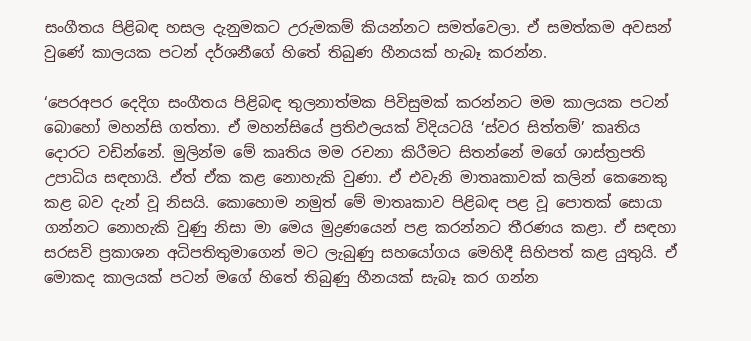සංගීතය පිළිබඳ හසල දැනුමකට උරුමකම් කියන්නට සමත්වෙලා. ඒ සමත්කම අවසන් වුණේ කාලයක පටන් දර්ශනීගේ හිතේ තිබුණ හීනයක් හැබෑ කරන්න.

‘පෙරඅපර දෙදිග සංගීතය පිළිබඳ තුලනාත්මක පිවිසුමක් කරන්නට මම කාලයක පටන් බොහෝ මහන්සි ගත්තා. ඒ මහන්සියේ ප්‍රතිඵලයක් විදියටයි ‘ස්වර සිත්තම්’ කෘතිය දොරට වඩින්නේ. මුලින්ම මේ කෘතිය මම රචනා කිරීමට සිතන්නේ මගේ ශාස්ත්‍රපති උපාධිය සඳහායි. ඒත් ඒක කළ නොහැකි වුණා. ඒ එවැනි මාතෘකාවක් කලින් කෙනෙකු කළ බව දැන් වූ නිසයි. කොහොම නමුත් මේ මාතෘකාව පිළිබඳ පළ වූ පොතක් සොයා ගන්නට නොහැකි වුණු නිසා මා මෙය මුද්‍රණයෙන් පළ කරන්නට තීරණය කළා. ඒ සඳහා සරසවි ප්‍රකාශන අධිපතිතුමාගෙන් මට ලැබුණු සහයෝගය මෙහිදී සිහිපත් කළ යුතුයි. ඒ මොකද කාලයක් පටන් මගේ හිතේ තිබුණු හීනයක් සැබෑ කර ගන්න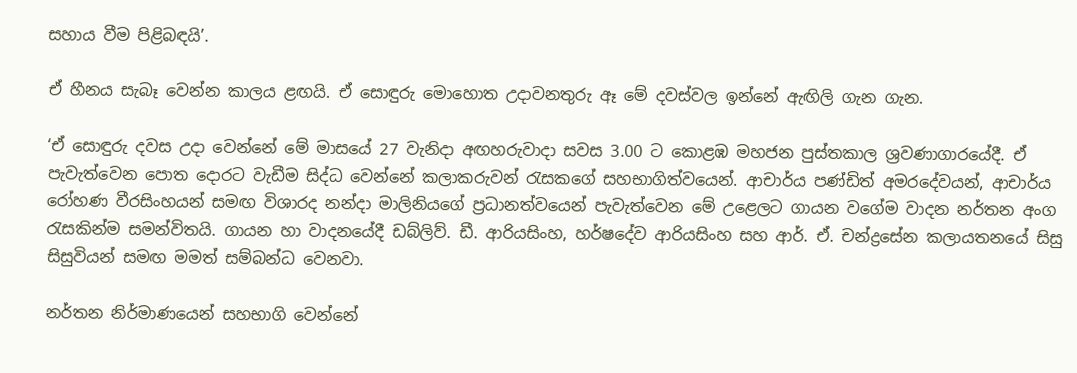සහාය වීම පිළිබඳයි’.

ඒ හීනය සැබෑ වෙන්න කාලය ළඟයි. ඒ සොඳුරු මොහොත උදාවනතුරු ඈ මේ දවස්වල ඉන්නේ ඇඟිලි ගැන ගැන.

‘ඒ සොඳුරු දවස උදා වෙන්නේ මේ මාසයේ 27 වැනිදා අඟහරුවාදා සවස 3.00 ට කොළඹ මහජන පුස්තකාල ශ්‍රවණාගාරයේදී. ඒ පැවැත්වෙන පොත දොරට වැඩීම සිද්ධ වෙන්නේ කලාකරුවන් රැසකගේ සහභාගිත්වයෙන්. ආචාර්ය පණ්ඩිත් අමරදේවයන්, ආචාර්ය රෝහණ වීරසිංහයන් සමඟ විශාරද නන්දා මාලිනියගේ ප්‍රධානත්වයෙන් පැවැත්වෙන මේ උළෙලට ගායන වගේම වාදන නර්තන අංග රැසකින්ම සමන්විතයි. ගායන හා වාදනයේදී ඩබ්ලිව්. ඩී. ආරියසිංහ, හර්ෂදේව ආරියසිංහ සහ ආර්. ඒ. චන්ද්‍රසේන කලායතනයේ සිසු සිසුවියන් සමඟ මමත් සම්බන්ධ වෙනවා.

නර්තන නිර්මාණයෙන් සහභාගි වෙන්නේ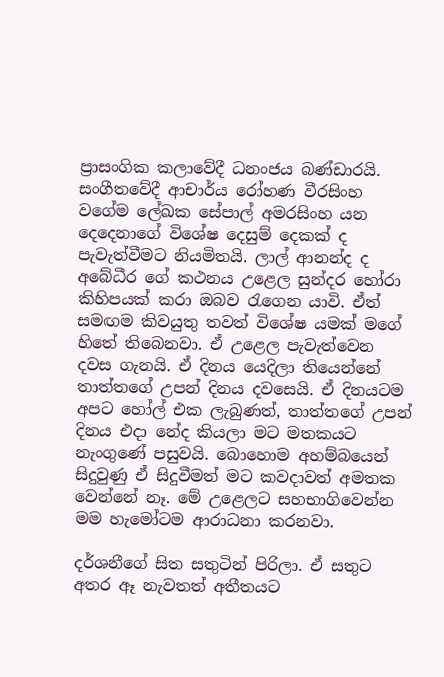ප්‍රාසංගික කලාවේදී ධනංජය බණ්ඩාරයි. සංගීතවේදී ආචාර්ය රෝහණ වීරසිංහ වගේම ලේඛක සේපාල් අමරසිංහ යන දෙදෙනාගේ විශේෂ දෙසුම් දෙකක් ද පැවැත්වීමට නියමිතයි. ලාල් ආනන්ද ද අබේධීර ගේ කථනය උළෙල සුන්දර හෝරා කිහිපයක් කරා ඔබව රැගෙන යාවි. ඒත් සමඟම කිවයුතු තවත් විශේෂ යමක් මගේ හිතේ තිබෙනවා. ඒ උළෙල පැවැත්වෙන දවස ගැනයි. ඒ දිනය යෙදිලා තියෙන්නේ තාත්තගේ උපන් දිනය දවසෙයි. ඒ දිනයටම අපට හෝල් එක ලැබුණත්, තාත්තගේ උපන් දිනය එදා නේද කියලා මට මතකයට නැංගුණේ පසුවයි. බොහොම අහම්බයෙන් සිදුවුණු ඒ සිදුවීමත් මට කවදාවත් අමතක වෙන්නේ නෑ. මේ උළෙලට සහභාගිවෙන්න මම හැමෝටම ආරාධනා කරනවා.

දර්ශනීගේ සිත සතුටින් පිරිලා. ඒ සතුට අතර ඈ නැවතත් අතීතයට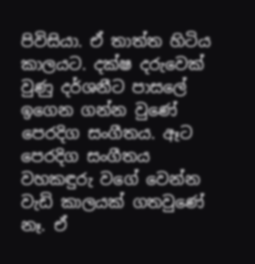පිවිසියා. ඒ තාත්ත හිටිය කාලයට. දක්ෂ දරුවෙක් වුණු දර්ශනීට පාසලේ ඉගෙන ගන්න වුණේ පෙරදිග සංගීතය. ඈට පෙරදිග සංගීතය වහකඳුරු වගේ වෙන්න වැඩි කාලයක් ගතවුණේ නෑ. ඒ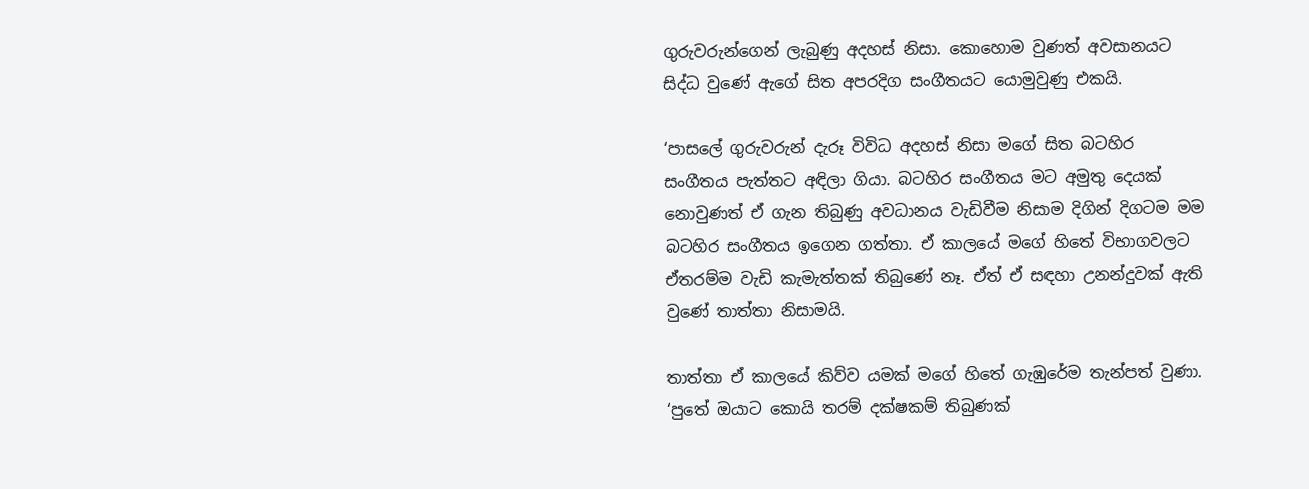ගුරුවරුන්ගෙන් ලැබුණු අදහස් නිසා. කොහොම වුණත් අවසානයට සිද්ධ වුණේ ඇගේ සිත අපරදිග සංගීතයට යොමුවුණු එකයි.

‘පාසලේ ගුරුවරුන් දැරූ විවිධ අදහස් නිසා මගේ සිත බටහිර සංගීතය පැත්තට අඳිලා ගියා. බටහිර සංගීතය මට අමුතු දෙයක් නොවුණත් ඒ ගැන තිබුණු අවධානය වැඩිවීම නිසාම දිගින් දිගටම මම බටහිර සංගීතය ඉගෙන ගත්තා. ඒ කාලයේ මගේ හිතේ විභාගවලට ඒතරම්ම වැඩි කැමැත්තක් තිබුණේ නෑ. ඒත් ඒ සඳහා උනන්දුවක් ඇති වුණේ තාත්තා නිසාමයි.

තාත්තා ඒ කාලයේ කිව්ව යමක් මගේ හිතේ ගැඹුරේම තැන්පත් වුණා. ‘පුතේ ඔයාට කොයි තරම් දක්ෂකම් තිබුණක්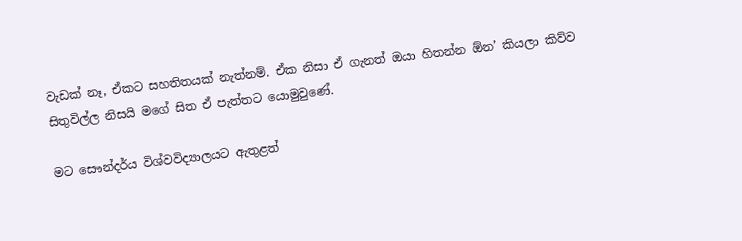වැඩක් නෑ, ඒකට සහතිතයක් නැත්නම්. ඒක නිසා ඒ ගැනත් ඔයා හිතන්න ඕන’ කියලා කිව්ව සිතුවිල්ල නිසයි මගේ සිත ඒ පැත්තට යොමුවුණේ.

මට සෞන්දර්ය විශ්වවිද්‍යාලයට ඇතුළත්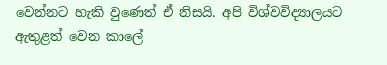වෙන්නට හැකි වුණෙත් ඒ නිසයි. අපි විශ්වවිද්‍යාලයට ඇතුළත් වෙන කාලේ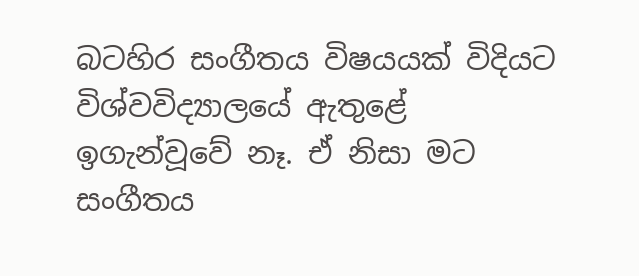බටහිර සංගීතය විෂයයක් විදියට විශ්වවිද්‍යාලයේ ඇතුළේ ඉගැන්වූවේ නෑ. ඒ නිසා මට සංගීතය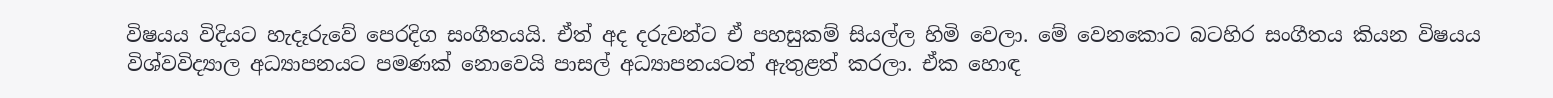විෂයය විදියට හැදෑරුවේ පෙරදිග සංගීතයයි. ඒත් අද දරුවන්ට ඒ පහසුකම් සියල්ල හිමි වෙලා. මේ වෙනකොට බටහිර සංගීතය කියන විෂයය විශ්වවිද්‍යාල අධ්‍යාපනයට පමණක් නොවෙයි පාසල් අධ්‍යාපනයටත් ඇතුළත් කරලා. ඒක හොඳ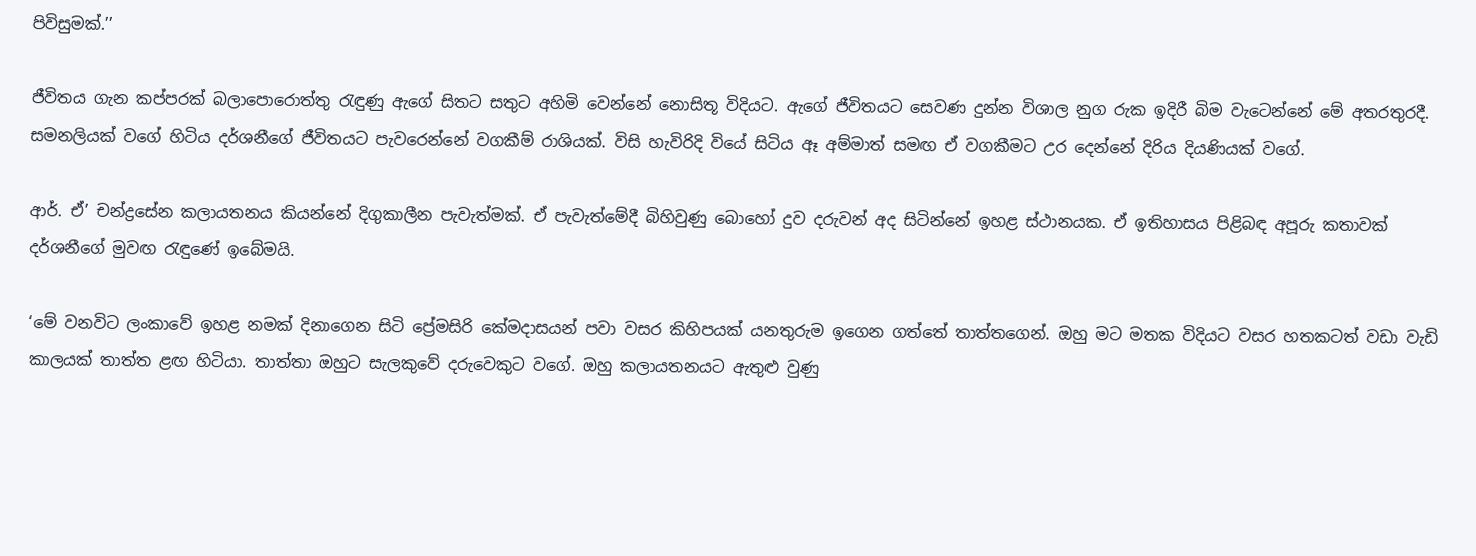පිවිසුමක්.’’

ජීවිතය ගැන කප්පරක් බලාපොරොත්තු රැඳුණු ඇගේ සිතට සතුට අහිමි වෙන්නේ නොසිතූ විදියට. ඇගේ ජීවිතයට සෙවණ දුන්න විශාල නුග රුක ඉදිරී බිම වැටෙන්නේ මේ අතරතුරදී. සමනලියක් වගේ හිටිය දර්ශනීගේ ජීවිතයට පැවරෙන්නේ වගකීම් රාශියක්. විසි හැවිරිදි වියේ සිටිය ඈ අම්මාත් සමඟ ඒ වගකීමට උර දෙන්නේ දිරිය දියණියක් වගේ.

ආර්. ඒ’ චන්ද්‍රසේන කලායතනය කියන්නේ දිගුකාලීන පැවැත්මක්. ඒ පැවැත්මේදී බිහිවුණු බොහෝ දුව දරුවන් අද සිටින්නේ ඉහළ ස්ථානයක. ඒ ඉතිහාසය පිළිබඳ අපූරු කතාවක් දර්ශනීගේ මුවඟ රැඳුණේ ඉබේමයි.

‘මේ වනවිට ලංකාවේ ඉහළ නමක් දිනාගෙන සිටි ප්‍රේමසිරි කේමදාසයන් පවා වසර කිහිපයක් යනතුරුම ඉගෙන ගත්තේ තාත්තගෙන්. ඔහු මට මතක විදියට වසර හතකටත් වඩා වැඩි කාලයක් තාත්ත ළඟ හිටියා. තාත්තා ඔහුට සැලකුවේ දරුවෙකුට වගේ. ඔහු කලායතනයට ඇතුළු වුණු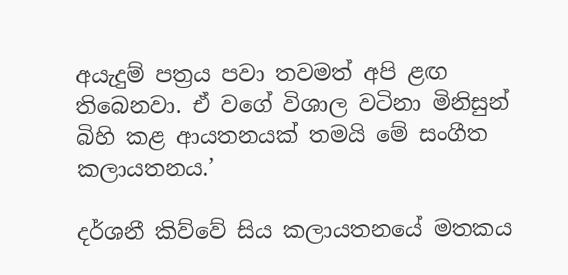අයැදුම් පත්‍රය පවා තවමත් අපි ළඟ තිබෙනවා. ඒ වගේ විශාල වටිනා මිනිසුන් බිහි කළ ආයතනයක් තමයි මේ සංගීත කලායතනය.’

දර්ශනී කිව්වේ සිය කලායතනයේ මතකය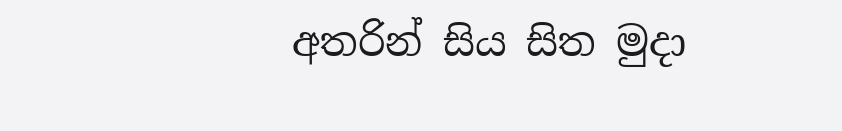අතරින් සිය සිත මුදා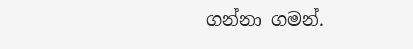ගන්නා ගමන්.